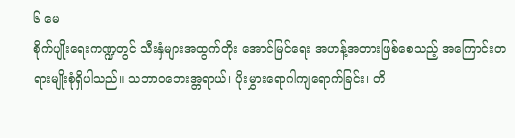၆ မေ
စိုက်ပျိုးရေးကဏ္ဍတွင် သီးနှံများအထွက်တိုး အောင်မြင်ရေး အဟန့်အတားဖြစ်စေသည့် အကြောင်းတရားမျိုးစုံရှိပါသည်။ သဘာဝဘေးအ္တရာယ်၊ ပိုးမွှားရောဂါကျရောက်ခြင်း၊ တိ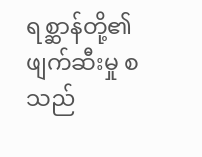ရစ္ဆာန်တို့၏ ဖျက်ဆီးမှု စသည်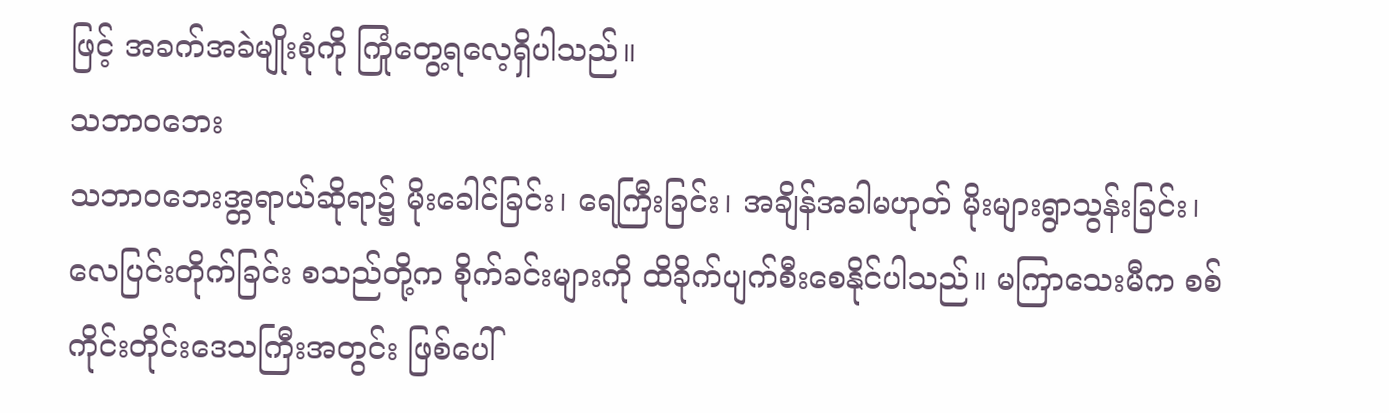ဖြင့် အခက်အခဲမျိုးစုံကို ကြုံတွေ့ရလေ့ရှိပါသည်။
သဘာဝဘေး
သဘာဝဘေးအ္တရာယ်ဆိုရာ၌ မိုးခေါင်ခြင်း၊ ရေကြီးခြင်း၊ အချိန်အခါမဟုတ် မိုးများရွာသွန်းခြင်း၊ လေပြင်းတိုက်ခြင်း စသည်တို့က စိုက်ခင်းများကို ထိခိုက်ပျက်စီးစေနိုင်ပါသည်။ မကြာသေးမီက စစ်ကိုင်းတိုင်းဒေသကြီးအတွင်း ဖြစ်ပေါ်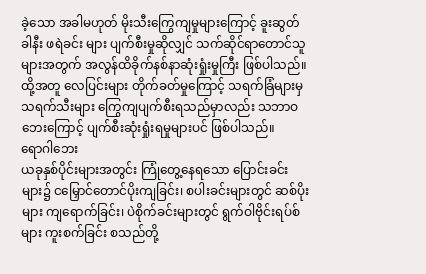ခဲ့သော အခါမဟုတ် မိုးသီးကြွေကျမှုများကြောင့် ခူးဆွတ်ခါနီး ဖရဲခင်း များ ပျက်စီးမှုဆိုလျှင် သက်ဆိုင်ရာတောင်သူများအတွက် အလွန်ထိခိုက်နစ်နာဆုံးရှုံးမှုကြီး ဖြစ်ပါသည်။ ထို့အတူ လေပြင်းများ တိုက်ခတ်မှုကြောင့် သရက်ခြံများမှ သရက်သီးများ ကြွေကျပျက်စီးရသည်မှာလည်း သဘာဝဘေးကြောင့် ပျက်စီးဆုံးရှုံးရမှုများပင် ဖြစ်ပါသည်။
ရောဂါဘေး
ယခုနှစ်ပိုင်းများအတွင်း ကြုံတွေ့နေရသော ပြောင်းခင်းများ၌ ငမြှောင်တောင်ပိုးကျခြင်း၊ စပါးခင်းများတွင် ဆစ်ပိုးများ ကျရောက်ခြင်း၊ ပဲစိုက်ခင်းများတွင် ရွက်ဝါဗိုင်းရပ်စ်များ ကူးစက်ခြင်း စသည်တို့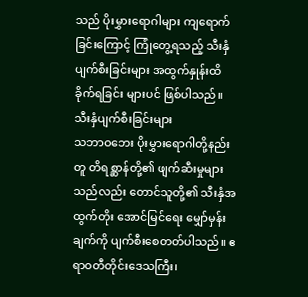သည် ပိုးမွှားရောဂါများ ကျရောက်ခြင်းကြောင့် ကြုံတွေ့ရသည့် သီးနှံပျက်စီးခြင်းများ အထွက်နှုန်းထိခိုက်ရခြင်း များပင် ဖြစ်ပါသည်။
သီးနှံပျက်စီးခြင်းများ
သဘာဝဘေး ပိုးမွှားရောဂါတို့နည်းတူ တိရစ္ဆာန်တို့၏ ဖျက်ဆီးမှုများသည်လည်း တောင်သူတို့၏ သီးနှံအထွက်တိုး အောင်မြင်ရေး မျှော်မှန်းချက်ကို ပျက်စီးစေတတ်ပါသည်။ ဧရာဝတီတိုင်းဒေသကြီး၊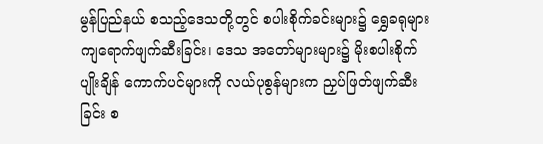မွန်ပြည်နယ် စသည့်ဒေသတို့တွင် စပါးစိုက်ခင်းများ၌ ရွှေခရုများ ကျရောက်ဖျက်ဆီးခြင်း၊ ဒေသ အတော်များများ၌ မိုးစပါးစိုက်ပျိုးချိန် ကောက်ပင်များကို လယ်ပုစွန်များက ညှပ်ဖြတ်ဖျက်ဆီးခြင်း စ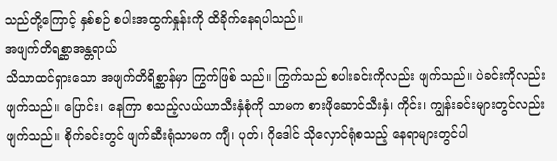သည်တို့ကြောင့် နှစ်စဉ် စပါးအထွက်နှုန်းကို ထိခိုက်နေရပါသည်။
အဖျက်တိရစ္ဆာအန္တရာယ်
သိသာထင်ရှားသော အဖျက်တိရိစ္ဆာန်မှာ ကြွက်ဖြစ် သည်။ ကြွက်သည် စပါးခင်းကိုလည်း ဖျက်သည်။ ပဲခင်းကိုလည်း ဖျက်သည်။ ပြောင်း၊ နေကြာ စသည့်လယ်ယာသီးနှံစုံကို သာမက စားဖိုဆောင်သီးနှံ၊ ကိုင်း၊ ကျွန်းခင်းများတွင်လည်း ဖျက်သည်။ စိုက်ခင်းတွင် ဖျက်ဆီးရုံသာမက ကျီ၊ ပုတ်၊ ဂိုဒေါင် သိုလှောင်ရုံစသည့် နေရာများတွင်ပါ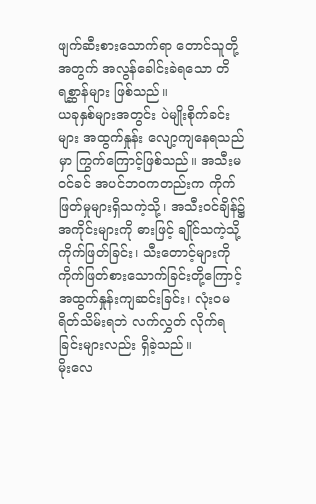ဖျက်ဆီးစားသောက်ရာ တောင်သူတို့အတွက် အလွန်ခေါင်းခဲရသော တိရစ္ဆာန်များ ဖြစ်သည်။
ယခုနှစ်များအတွင်း ပဲမျိုးစိုက်ခင်းများ အထွက်နှုန်း လျော့ကျနေရသည်မှာ ကြွက်ကြောင့်ဖြစ်သည်။ အသီးမဝင်ခင် အပင်ဘဝကတည်းက ကိုက်ဖြတ်မှုများရှိသကဲ့သို့၊ အသီးဝင်ချိန်၌ အကိုင်းများကို ဓားဖြင့် ချိုင်သကဲ့သို့ ကိုက်ဖြတ်ခြင်း၊ သီးတောင့်များကို ကိုက်ဖြတ်စားသောက်ခြင်းတို့ကြောင့် အထွက်နှုန်းကျဆင်းခြင်း၊ လုံးဝမရိတ်သိမ်းရဘဲ လက်လွှတ် လိုက်ရခြင်းများလည်း ရှိခဲ့သည်။
မိုးလေ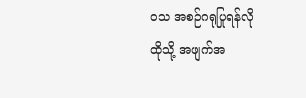ဝသ အစဉ်ဂရုပြုရန်လို
ထိုသို့ အဖျက်အ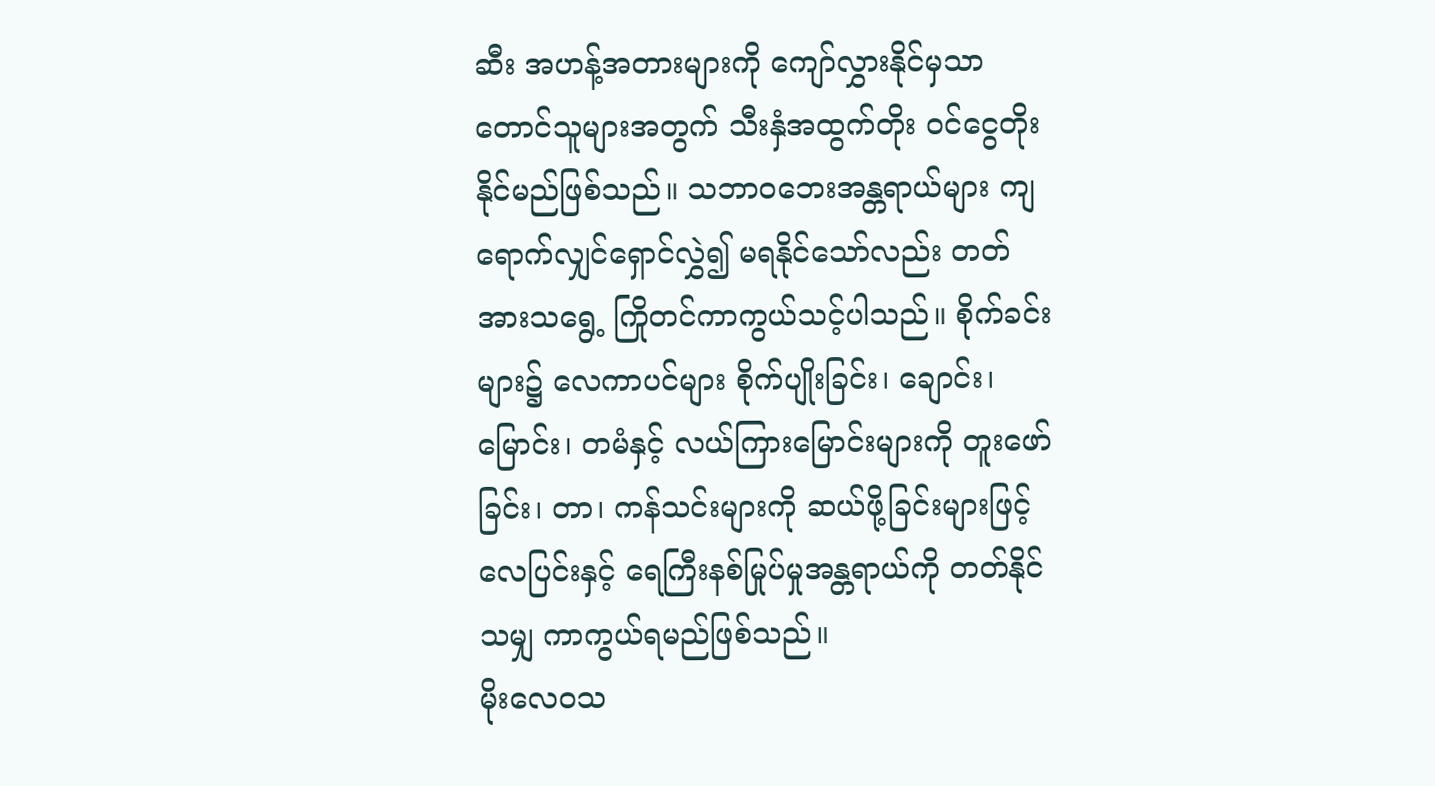ဆီး အဟန့်အတားများကို ကျော်လွှားနိုင်မှသာ တောင်သူများအတွက် သီးနှံအထွက်တိုး ဝင်ငွေတိုး နိုင်မည်ဖြစ်သည်။ သဘာဝဘေးအန္တရာယ်များ ကျရောက်လျှင်ရှောင်လွှဲ၍ မရနိုင်သော်လည်း တတ်အားသရွေ့ ကြိုတင်ကာကွယ်သင့်ပါသည်။ စိုက်ခင်းများ၌ လေကာပင်များ စိုက်ပျိုးခြင်း၊ ချောင်း၊ မြောင်း၊ တမံနှင့် လယ်ကြားမြောင်းများကို တူးဖော်ခြင်း၊ တာ၊ ကန်သင်းများကို ဆယ်ဖို့ခြင်းများဖြင့် လေပြင်းနှင့် ရေကြီးနစ်မြုပ်မှုအန္တရာယ်ကို တတ်နိုင်သမျှ ကာကွယ်ရမည်ဖြစ်သည်။
မိုးလေဝသ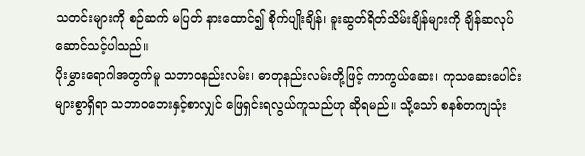သတင်းများကို စဉ်ဆက် မပြတ် နားထောင်၍ စိုက်ပျိုးချိန်၊ ခူးဆွတ်ရိတ်သိမ်းချိန်များကို ချိန်ဆလုပ်ဆောင်သင့်ပါသည်။
ပိုးမွှားရောဂါအတွက်မူ သဘာဝနည်းလမ်း၊ ဓာတုနည်းလမ်းတို့ဖြင့် ကာကွယ်ဆေး၊ ကုသဆေးပေါင်းများစွာရှိရာ သဘာဝဘေးနှင့်စာလျှင် ဖြေရှင်းရလွယ်ကူသည်ဟု ဆိုရမည်။ သို့သော် စနစ်တကျသုံး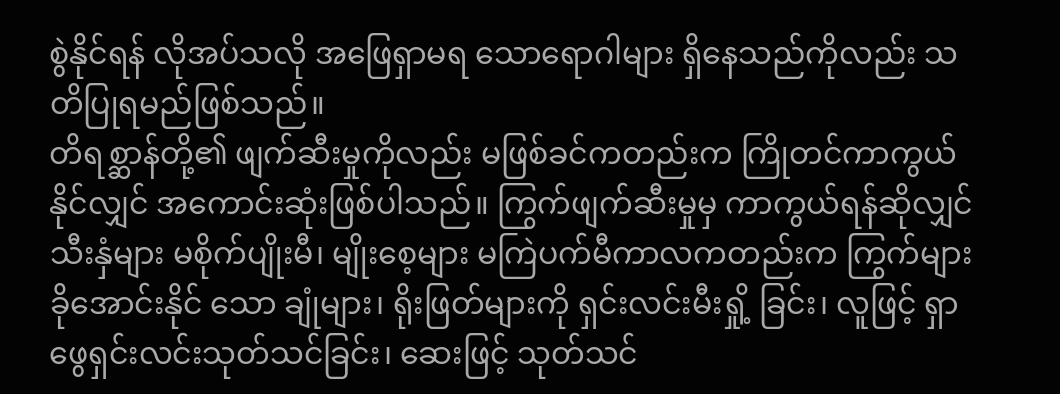စွဲနိုင်ရန် လိုအပ်သလို အဖြေရှာမရ သောရောဂါများ ရှိနေသည်ကိုလည်း သတိပြုရမည်ဖြစ်သည်။
တိရစ္ဆာန်တို့၏ ဖျက်ဆီးမှုကိုလည်း မဖြစ်ခင်ကတည်းက ကြိုတင်ကာကွယ်နိုင်လျှင် အကောင်းဆုံးဖြစ်ပါသည်။ ကြွက်ဖျက်ဆီးမှုမှ ကာကွယ်ရန်ဆိုလျှင် သီးနှံများ မစိုက်ပျိုးမီ၊ မျိုးစေ့များ မကြဲပက်မီကာလကတည်းက ကြွက်များ ခိုအောင်းနိုင် သော ချုံများ၊ ရိုးဖြတ်များကို ရှင်းလင်းမီးရှို့ ခြင်း၊ လူဖြင့် ရှာဖွေရှင်းလင်းသုတ်သင်ခြင်း၊ ဆေးဖြင့် သုတ်သင်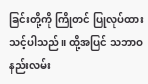ခြင်းတို့ကို ကြိုတင် ပြုလုပ်ထားသင့်ပါသည်။ ထို့အပြင် သဘာဝနည်းလမ်း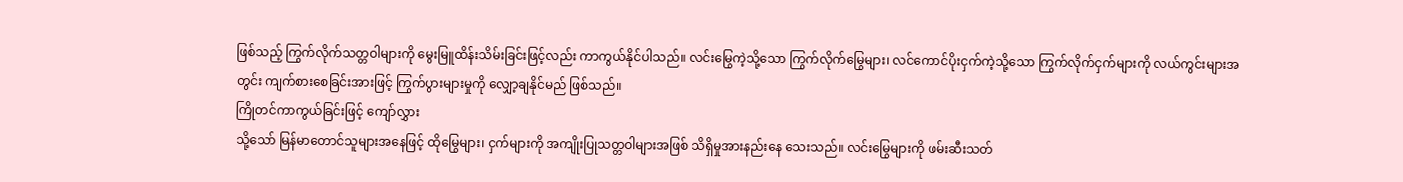ဖြစ်သည့် ကြွက်လိုက်သတ္တဝါများကို မွေးမြူထိန်းသိမ်းခြင်းဖြင့်လည်း ကာကွယ်နိုင်ပါသည်။ လင်းမြွေကဲ့သို့သော ကြွက်လိုက်မြွေများ၊ လင်ကောင်ပိုးငှက်ကဲ့သို့သော ကြွက်လိုက်ငှက်များကို လယ်ကွင်းများအတွင်း ကျက်စားစေခြင်းအားဖြင့် ကြွက်ပွားများမှုကို လျှော့ချနိုင်မည် ဖြစ်သည်။
ကြိုတင်ကာကွယ်ခြင်းဖြင့် ကျော်လွှား
သို့သော် မြန်မာတောင်သူများအနေဖြင့် ထိုမြွေများ၊ ငှက်များကို အကျိုးပြုသတ္တဝါများအဖြစ် သိရှိမှုအားနည်းနေ သေးသည်။ လင်းမြွေများကို ဖမ်းဆီးသတ်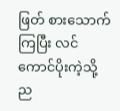ဖြတ် စားသောက်ကြပြီး လင်ကောင်ပိုးကဲ့သို့ ည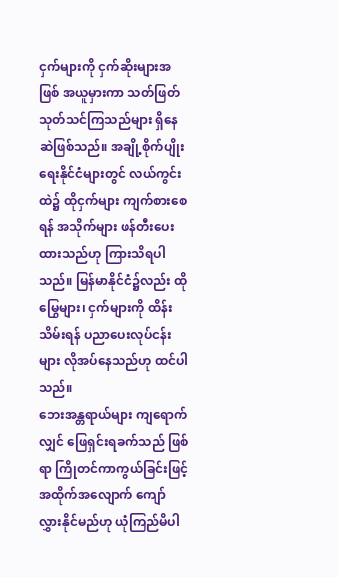ငှက်များကို ငှက်ဆိုးများအဖြစ် အယူမှားကာ သတ်ဖြတ်သုတ်သင်ကြသည်များ ရှိနေဆဲဖြစ်သည်။ အချို့စိုက်ပျိုးရေးနိုင်ငံများတွင် လယ်ကွင်းထဲ၌ ထိုငှက်များ ကျက်စားစေရန် အသိုက်များ ဖန်တီးပေးထားသည်ဟု ကြားသိရပါသည်။ မြန်မာနိုင်ငံ၌လည်း ထိုမြွေများ၊ ငှက်များကို ထိန်းသိမ်းရန် ပညာပေးလုပ်ငန်းများ လိုအပ်နေသည်ဟု ထင်ပါသည်။
ဘေးအန္တရာယ်များ ကျရောက်လျှင် ဖြေရှင်းရခက်သည် ဖြစ်ရာ ကြိုတင်ကာကွယ်ခြင်းဖြင့် အထိုက်အလျောက် ကျော် လွှားနိုင်မည်ဟု ယုံကြည်မိပါ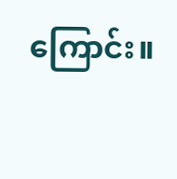ကြောင်း။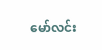မော်လင်း